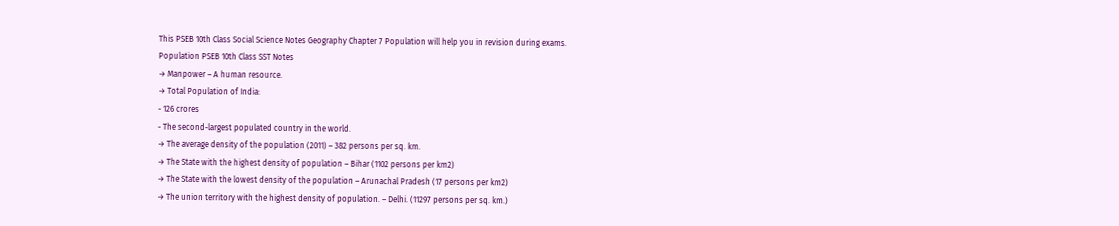This PSEB 10th Class Social Science Notes Geography Chapter 7 Population will help you in revision during exams.
Population PSEB 10th Class SST Notes
→ Manpower – A human resource.
→ Total Population of India:
- 126 crores
- The second-largest populated country in the world.
→ The average density of the population (2011) – 382 persons per sq. km.
→ The State with the highest density of population – Bihar (1102 persons per km2)
→ The State with the lowest density of the population – Arunachal Pradesh (17 persons per km2)
→ The union territory with the highest density of population. – Delhi. (11297 persons per sq. km.)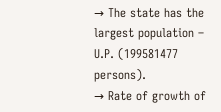→ The state has the largest population – U.P. (199581477 persons).
→ Rate of growth of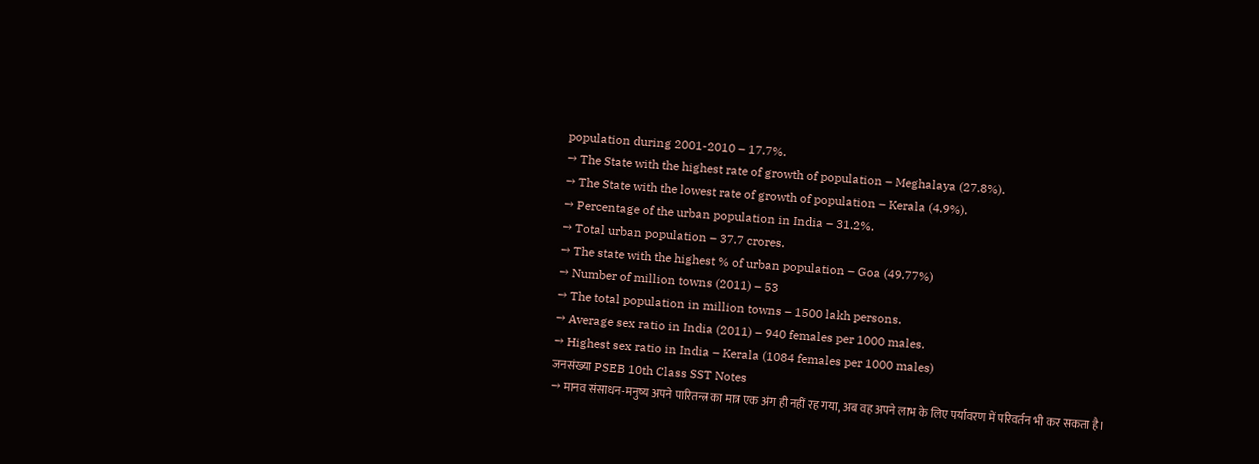population during 2001-2010 – 17.7%.
→ The State with the highest rate of growth of population – Meghalaya (27.8%).
→ The State with the lowest rate of growth of population – Kerala (4.9%).
→ Percentage of the urban population in India – 31.2%.
→ Total urban population – 37.7 crores.
→ The state with the highest % of urban population – Goa (49.77%)
→ Number of million towns (2011) – 53
→ The total population in million towns – 1500 lakh persons.
→ Average sex ratio in India (2011) – 940 females per 1000 males.
→ Highest sex ratio in India – Kerala (1084 females per 1000 males)
जनसंख्या PSEB 10th Class SST Notes
→ मानव संसाधन-मनुष्य अपने पारितन्त्र का मात्र एक अंग ही नहीं रह गया, अब वह अपने लाभ के लिए पर्यावरण में परिवर्तन भी कर सकता है।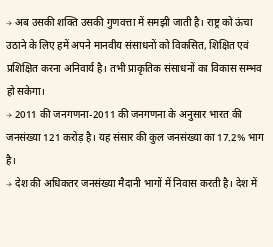→ अब उसकी शक्ति उसकी गुणवत्ता में समझी जाती है। राष्ट्र को ऊंचा उठाने के लिए हमें अपने मानवीय संसाधनों को विकसित, शिक्षित एवं प्रशिक्षित करना अनिवार्य है। तभी प्राकृतिक संसाधनों का विकास सम्भव हो सकेगा।
→ 2011 की जनगणना-2011 की जनगणना के अनुसार भारत की जनसंख्या 121 करोड़ है। यह संसार की कुल जनसंख्या का 17.2% भाग है।
→ देश की अधिकतर जनसंख्या मैदानी भागों में निवास करती है। देश में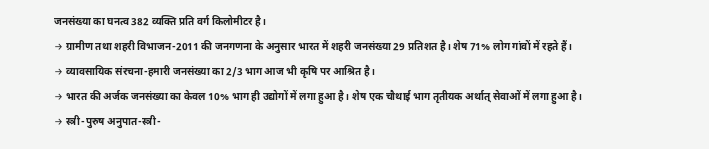जनसंख्या का घनत्व 382 व्यक्ति प्रति वर्ग किलोमीटर है।
→ ग्रामीण तथा शहरी विभाजन-2011 की जनगणना के अनुसार भारत में शहरी जनसंख्या 29 प्रतिशत है। शेष 71% लोग गांवों में रहते हैं।
→ व्यावसायिक संरचना-हमारी जनसंख्या का 2/3 भाग आज भी कृषि पर आश्रित है।
→ भारत की अर्जक जनसंख्या का केवल 10% भाग ही उद्योगों में लगा हुआ है। शेष एक चौथाई भाग तृतीयक अर्थात् सेवाओं में लगा हुआ है।
→ स्त्री-पुरुष अनुपात-स्त्री-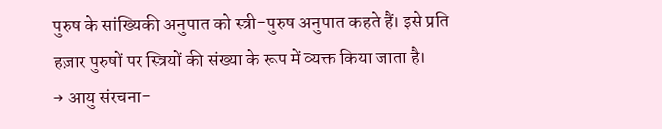पुरुष के सांख्यिकी अनुपात को स्त्री-पुरुष अनुपात कहते हैं। इसे प्रति हज़ार पुरुषों पर स्त्रियों की संख्या के रूप में व्यक्त किया जाता है।
→ आयु संरचना-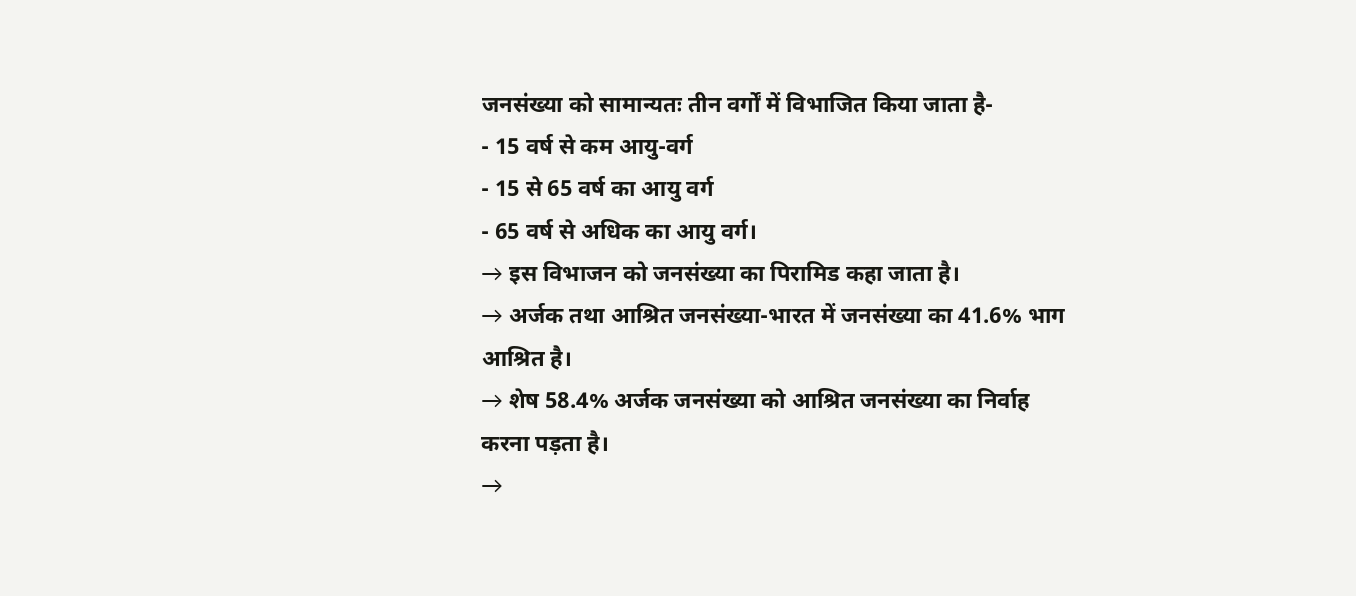जनसंख्या को सामान्यतः तीन वर्गों में विभाजित किया जाता है-
- 15 वर्ष से कम आयु-वर्ग
- 15 से 65 वर्ष का आयु वर्ग
- 65 वर्ष से अधिक का आयु वर्ग।
→ इस विभाजन को जनसंख्या का पिरामिड कहा जाता है।
→ अर्जक तथा आश्रित जनसंख्या-भारत में जनसंख्या का 41.6% भाग आश्रित है।
→ शेष 58.4% अर्जक जनसंख्या को आश्रित जनसंख्या का निर्वाह करना पड़ता है।
→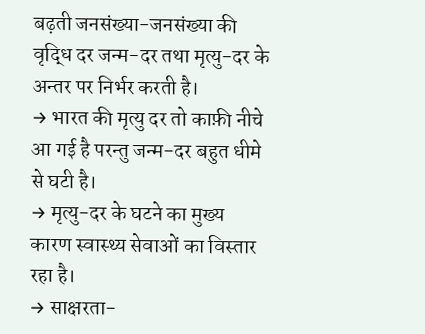बढ़ती जनसंख्या-जनसंख्या की वृद्धि दर जन्म-दर तथा मृत्यु-दर के अन्तर पर निर्भर करती है।
→ भारत की मृत्यु दर तो काफ़ी नीचे आ गई है परन्तु जन्म-दर बहुत धीमे से घटी है।
→ मृत्यु-दर के घटने का मुख्य कारण स्वास्थ्य सेवाओं का विस्तार रहा है।
→ साक्षरता-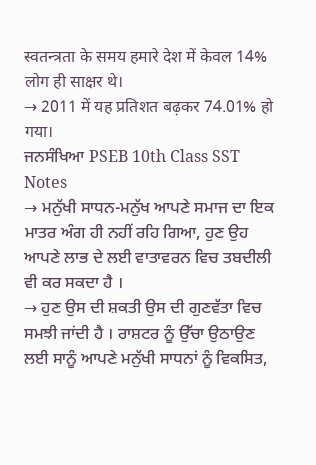स्वतन्त्रता के समय हमारे देश में केवल 14% लोग ही साक्षर थे।
→ 2011 में यह प्रतिशत बढ़कर 74.01% हो गया।
ਜਨਸੰਖਿਆ PSEB 10th Class SST Notes
→ ਮਨੁੱਖੀ ਸਾਧਨ-ਮਨੁੱਖ ਆਪਣੇ ਸਮਾਜ ਦਾ ਇਕ ਮਾਤਰ ਅੰਗ ਹੀ ਨਹੀਂ ਰਹਿ ਗਿਆ, ਹੁਣ ਉਹ ਆਪਣੇ ਲਾਭ ਦੇ ਲਈ ਵਾਤਾਵਰਨ ਵਿਚ ਤਬਦੀਲੀ ਵੀ ਕਰ ਸਕਦਾ ਹੈ ।
→ ਹੁਣ ਉਸ ਦੀ ਸ਼ਕਤੀ ਉਸ ਦੀ ਗੁਣਵੱਤਾ ਵਿਚ ਸਮਝੀ ਜਾਂਦੀ ਹੈ । ਰਾਸ਼ਟਰ ਨੂੰ ਉੱਚਾ ਉਠਾਉਣ ਲਈ ਸਾਨੂੰ ਆਪਣੇ ਮਨੁੱਖੀ ਸਾਧਨਾਂ ਨੂੰ ਵਿਕਸਿਤ,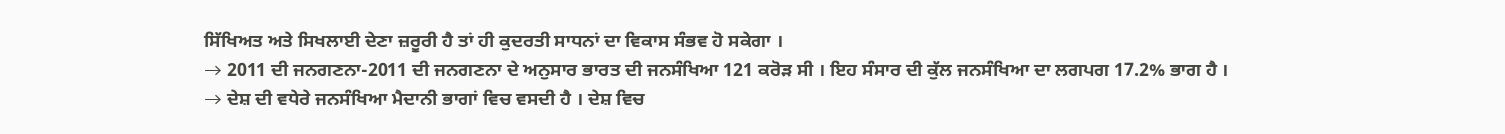ਸਿੱਖਿਅਤ ਅਤੇ ਸਿਖਲਾਈ ਦੇਣਾ ਜ਼ਰੂਰੀ ਹੈ ਤਾਂ ਹੀ ਕੁਦਰਤੀ ਸਾਧਨਾਂ ਦਾ ਵਿਕਾਸ ਸੰਭਵ ਹੋ ਸਕੇਗਾ ।
→ 2011 ਦੀ ਜਨਗਣਨਾ-2011 ਦੀ ਜਨਗਣਨਾ ਦੇ ਅਨੁਸਾਰ ਭਾਰਤ ਦੀ ਜਨਸੰਖਿਆ 121 ਕਰੋੜ ਸੀ । ਇਹ ਸੰਸਾਰ ਦੀ ਕੁੱਲ ਜਨਸੰਖਿਆ ਦਾ ਲਗਪਗ 17.2% ਭਾਗ ਹੈ ।
→ ਦੇਸ਼ ਦੀ ਵਧੇਰੇ ਜਨਸੰਖਿਆ ਮੈਦਾਨੀ ਭਾਗਾਂ ਵਿਚ ਵਸਦੀ ਹੈ । ਦੇਸ਼ ਵਿਚ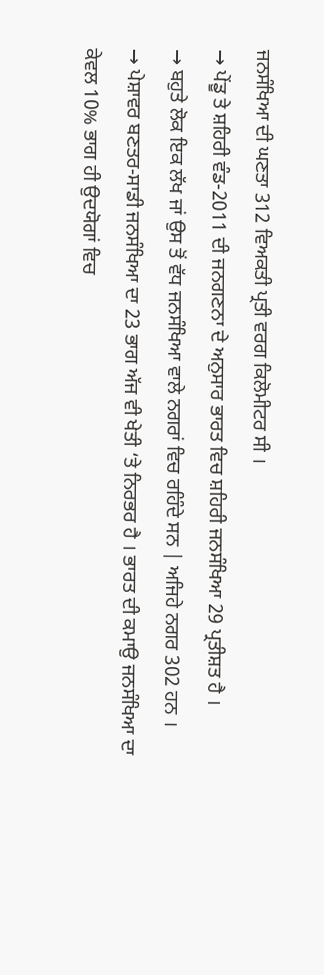ਜਨਸੰਖਿਆ ਦੀ ਘਣਤਾ 312 ਵਿਅਕਤੀ ਪ੍ਰਤੀ ਵਰਗ ਕਿਲੋਮੀਟਰ ਸੀ ।
→ ਪੇਂਡੂ ਤੇ ਸ਼ਹਿਰੀ ਵੰਡ-2011 ਦੀ ਜਨਗਣਨਾ ਦੇ ਅਨੁਸਾਰ ਭਾਰਤ ਵਿਚ ਸ਼ਹਿਰੀ ਜਨਸੰਖਿਆ 29 ਪ੍ਰਤੀਸ਼ਤ ਹੈ ।
→ ਬਹੁਤੇ ਲੋਕ ਇਕ ਲੱਖ ਜਾਂ ਉਸ ਤੋਂ ਵੱਧ ਜਨਸੰਖਿਆ ਵਾਲੇ ਨਗਰਾਂ ਵਿਚ ਰਹਿੰਦੇ ਸਨ | ਅਜਿਹੇ ਨਗਰ 302 ਹਨ ।
→ ਪੇਸ਼ਾਵਰ ਬਣਤਰ-ਸਾਡੀ ਜਨਸੰਖਿਆ ਦਾ 23 ਭਾਗ ਅੱਜ ਵੀ ਖੇਤੀ ‘ਤੇ ਨਿਰਭਰ ਹੈ । ਭਾਰਤ ਦੀ ਕਮਾਉ ਜਨਸੰਖਿਆ ਦਾ ਕੇਵਲ 10% ਭਾਗ ਹੀ ਉਦਯੋਗਾਂ ਵਿਚ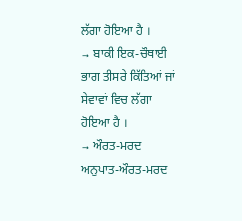ਲੱਗਾ ਹੋਇਆ ਹੈ ।
→ ਬਾਕੀ ਇਕ-ਚੌਥਾਈ ਭਾਗ ਤੀਸਰੇ ਕਿੱਤਿਆਂ ਜਾਂ ਸੇਵਾਵਾਂ ਵਿਚ ਲੱਗਾ ਹੋਇਆ ਹੈ ।
→ ਔਰਤ-ਮਰਦ ਅਨੁਪਾਤ-ਔਰਤ-ਮਰਦ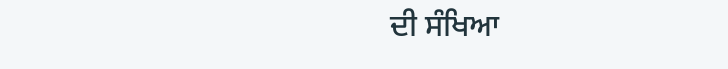ਦੀ ਸੰਖਿਆ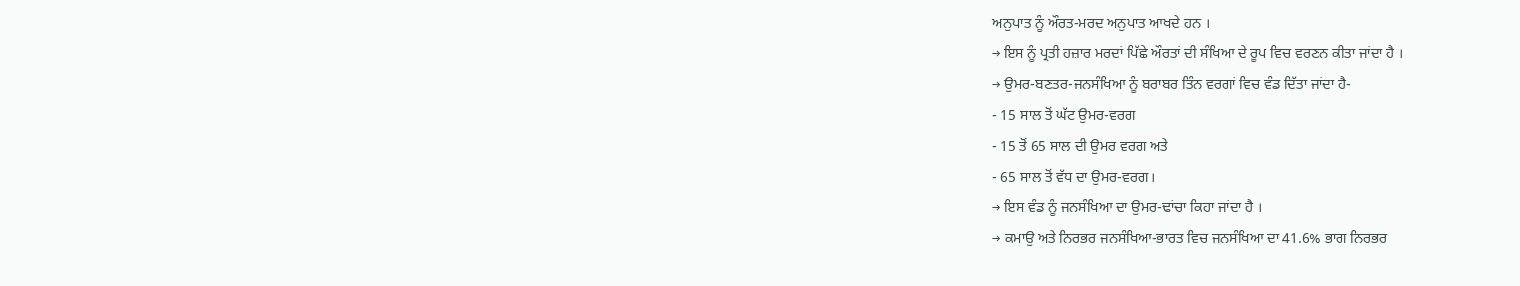ਅਨੁਪਾਤ ਨੂੰ ਔਰਤ-ਮਰਦ ਅਨੁਪਾਤ ਆਖਦੇ ਹਨ ।
→ ਇਸ ਨੂੰ ਪ੍ਰਤੀ ਹਜ਼ਾਰ ਮਰਦਾਂ ਪਿੱਛੇ ਔਰਤਾਂ ਦੀ ਸੰਖਿਆ ਦੇ ਰੂਪ ਵਿਚ ਵਰਣਨ ਕੀਤਾ ਜਾਂਦਾ ਹੈ ।
→ ਉਮਰ-ਬਣਤਰ-ਜਨਸੰਖਿਆ ਨੂੰ ਬਰਾਬਰ ਤਿੰਨ ਵਰਗਾਂ ਵਿਚ ਵੰਡ ਦਿੱਤਾ ਜਾਂਦਾ ਹੈ-
- 15 ਸਾਲ ਤੋਂ ਘੱਟ ਉਮਰ-ਵਰਗ
- 15 ਤੋਂ 65 ਸਾਲ ਦੀ ਉਮਰ ਵਰਗ ਅਤੇ
- 65 ਸਾਲ ਤੋਂ ਵੱਧ ਦਾ ਉਮਰ-ਵਰਗ।
→ ਇਸ ਵੰਡ ਨੂੰ ਜਨਸੰਖਿਆ ਦਾ ਉਮਰ-ਢਾਂਚਾ ਕਿਹਾ ਜਾਂਦਾ ਹੈ ।
→ ਕਮਾਉ ਅਤੇ ਨਿਰਭਰ ਜਨਸੰਖਿਆ-ਭਾਰਤ ਵਿਚ ਜਨਸੰਖਿਆ ਦਾ 41.6% ਭਾਗ ਨਿਰਭਰ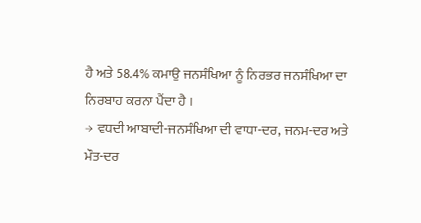ਹੈ ਅਤੇ 58.4% ਕਮਾਉ ਜਨਸੰਖਿਆ ਨੂੰ ਨਿਰਭਰ ਜਨਸੰਖਿਆ ਦਾ ਨਿਰਬਾਹ ਕਰਨਾ ਪੈਂਦਾ ਹੈ ।
→ ਵਧਦੀ ਆਬਾਦੀ-ਜਨਸੰਖਿਆ ਦੀ ਵਾਧਾ-ਦਰ, ਜਨਮ-ਦਰ ਅਤੇ ਮੌਤ-ਦਰ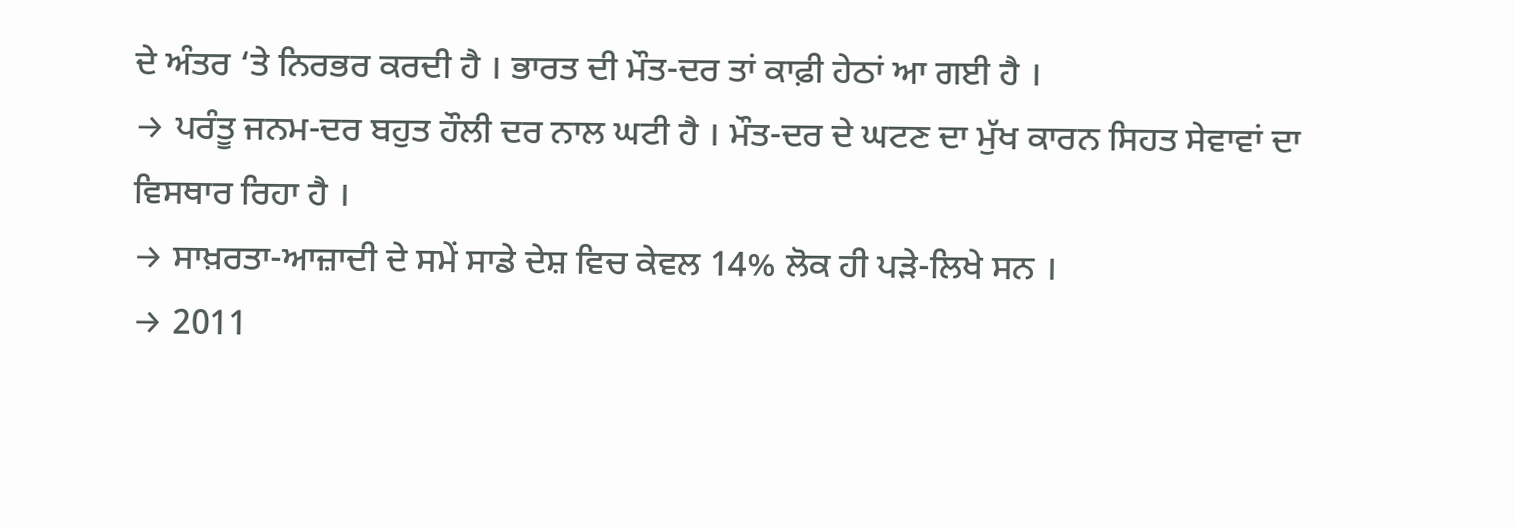ਦੇ ਅੰਤਰ ‘ਤੇ ਨਿਰਭਰ ਕਰਦੀ ਹੈ । ਭਾਰਤ ਦੀ ਮੌਤ-ਦਰ ਤਾਂ ਕਾਫ਼ੀ ਹੇਠਾਂ ਆ ਗਈ ਹੈ ।
→ ਪਰੰਤੂ ਜਨਮ-ਦਰ ਬਹੁਤ ਹੌਲੀ ਦਰ ਨਾਲ ਘਟੀ ਹੈ । ਮੌਤ-ਦਰ ਦੇ ਘਟਣ ਦਾ ਮੁੱਖ ਕਾਰਨ ਸਿਹਤ ਸੇਵਾਵਾਂ ਦਾ ਵਿਸਥਾਰ ਰਿਹਾ ਹੈ ।
→ ਸਾਖ਼ਰਤਾ-ਆਜ਼ਾਦੀ ਦੇ ਸਮੇਂ ਸਾਡੇ ਦੇਸ਼ ਵਿਚ ਕੇਵਲ 14% ਲੋਕ ਹੀ ਪੜੇ-ਲਿਖੇ ਸਨ ।
→ 2011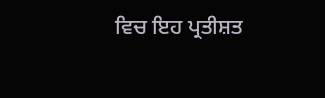ਵਿਚ ਇਹ ਪ੍ਰਤੀਸ਼ਤ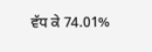ਵੱਧ ਕੇ 74.01%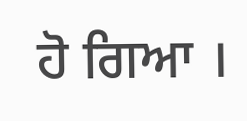ਹੋ ਗਿਆ ।